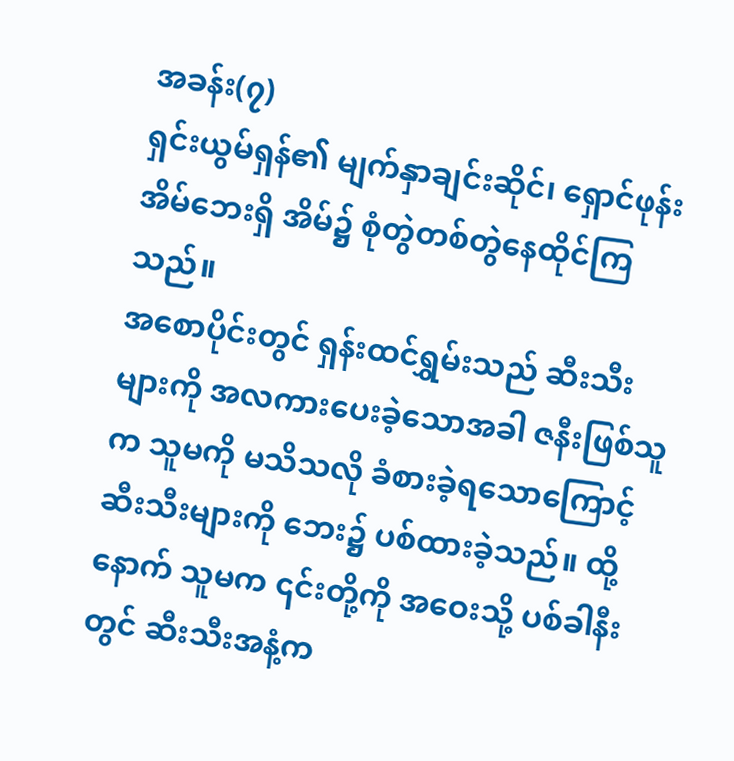အခန်း(၇)
ရှင်းယွမ်ရှန်၏ မျက်နှာချင်းဆိုင်၊ ရှောင်ဖုန်းအိမ်ဘေးရှိ အိမ်၌ စုံတွဲတစ်တွဲနေထိုင်ကြသည်။
အစောပိုင်းတွင် ရှန်းထင်ရွှမ်းသည် ဆီးသီးများကို အလကားပေးခဲ့သောအခါ ဇနီးဖြစ်သူက သူမကို မသိသလို ခံစားခဲ့ရသောကြောင့် ဆီးသီးများကို ဘေး၌ ပစ်ထားခဲ့သည်။ ထို့နောက် သူမက ၎င်းတို့ကို အဝေးသို့ ပစ်ခါနီးတွင် ဆီးသီးအနံ့က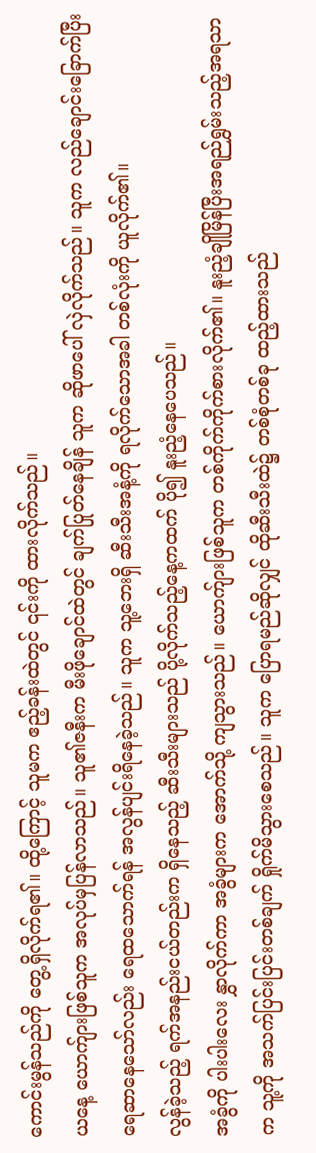ကောင်းမွန်သည်ကို တွေ့ရှိလိုက်ရ၏။ ထို့ကြောင့် သူမက ဧည့်ခန်းထဲတွင် ၎င်းကို ထားလိုက်သည်။
ယနေ့ ယောက်ျားဖြစ်သူက အလုပ်မှပြန်လာသည်။ သူ၏ဇနီးက မီးဖိုချောင်ထဲတွင် ချက်ပြုတ်နေချိန် သူက ဆိုဖာပေါ် လှဲလိုက်သည်။ သူက လည်ချောင်းခြောက်ပြီး ရေဆာနေသော်လည်း ရေထသောက်ရန် အလွန်ပျင်းရိနေခဲ့သည်။ သူက သူ့ဘေးရှိ ဆီးသီးအနံ့ကို ရလိုက်သောအခါ တစ်လုံးကို ယူလိုက်၏။
လွန်ခဲ့သည့် ရက်အနည်းငယ်တည်းက ရှိနေသည့် ဆီးသီးများသည် ပို့လိုက်သည့်နေ့ကထက် ပို၍ နူးညံ့နေပေသည်။
အခွံကို ပါးပါးလေး နွှာလိုက်ကာ အခွံများက အောက်သို့ ကျသွားသည်။ ယောက်ျားဖြစ်သူက တစ်ကိုက်ကိုက်စားလိုက်၏။ နူးညံ့ချိုမြိန်ပြီးအရည်ရွှမ်းသည့်အရသာက သူ့ကို အသက်ပြင်းပြင်းတစ်ချက် ရှိုက်မိသွားစေသည်။ သူက ပြောရမည်ဆိုလျှင် ထိုဆီးသီးထဲ၌ တစ်စုံတစ်ခု ထည့်ထားသည်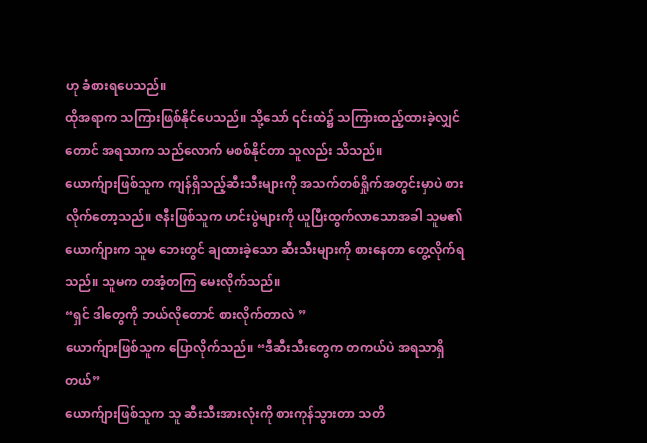ဟု ခံစားရပေသည်။
ထိုအရာက သကြားဖြစ်နိုင်ပေသည်။ သို့သော် ၎င်းထဲ၌ သကြားထည့်ထားခဲ့လျှင်တောင် အရသာက သည်လောက် မစစ်နိုင်တာ သူလည်း သိသည်။
ယောက်ျားဖြစ်သူက ကျန်ရှိသည့်ဆီးသီးများကို အသက်တစ်ရှိုက်အတွင်းမှာပဲ စားလိုက်တော့သည်။ ဇနီးဖြစ်သူက ဟင်းပွဲများကို ယူပြီးထွက်လာသောအခါ သူမ၏ယောက်ျားက သူမ ဘေးတွင် ချထားခဲ့သော ဆီးသီးများကို စားနေတာ တွေ့လိုက်ရသည်။ သူမက တအံ့တကြ မေးလိုက်သည်။
“ရှင် ဒါတွေကို ဘယ်လိုတောင် စားလိုက်တာလဲ ”
ယောက်ျားဖြစ်သူက ပြောလိုက်သည်။ “ဒီဆီးသီးတွေက တကယ်ပဲ အရသာရှိတယ်”
ယောက်ျားဖြစ်သူက သူ ဆီးသီးအားလုံးကို စားကုန်သွားတာ သတိ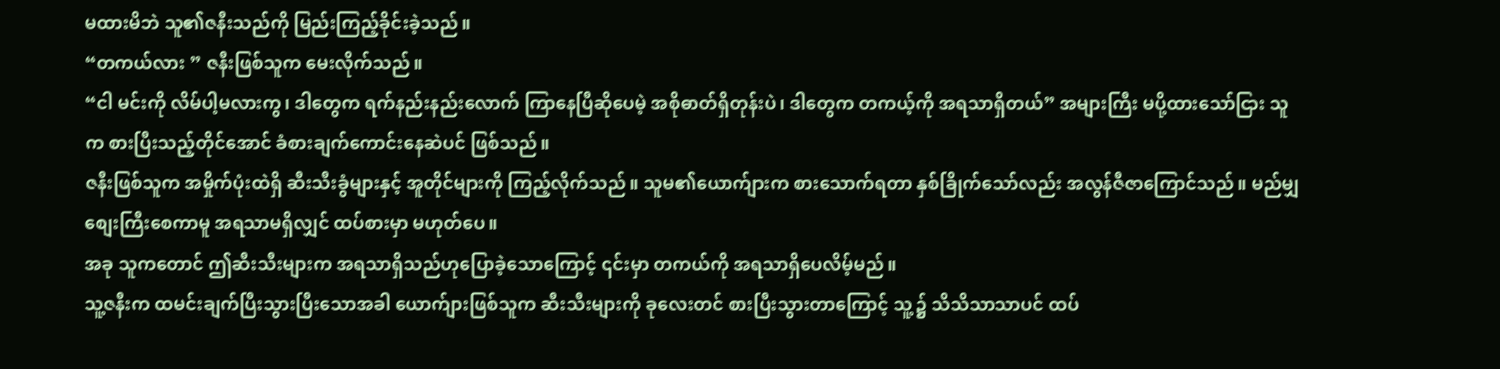မထားမိဘဲ သူ၏ဇနီးသည်ကို မြည်းကြည့်ခိုင်းခဲ့သည်။
“တကယ်လား ” ဇနီးဖြစ်သူက မေးလိုက်သည်။
“ငါ မင်းကို လိမ်ပါ့မလားကွ၊ ဒါတွေက ရက်နည်းနည်းလောက် ကြာနေပြီဆိုပေမဲ့ အစိုဓာတ်ရှိတုန်းပဲ၊ ဒါတွေက တကယ့်ကို အရသာရှိတယ်” အများကြီး မပို့ထားသော်ငြား သူက စားပြီးသည့်တိုင်အောင် ခံစားချက်ကောင်းနေဆဲပင် ဖြစ်သည်။
ဇနီးဖြစ်သူက အမှိုက်ပုံးထဲရှိ ဆီးသီးခွံများနှင့် အူတိုင်များကို ကြည့်လိုက်သည်။ သူမ၏ယောက်ျားက စားသောက်ရတာ နှစ်ခြိုက်သော်လည်း အလွန်ဇီဇာကြောင်သည်။ မည်မျှ စျေးကြီးစေကာမူ အရသာမရှိလျှင် ထပ်စားမှာ မဟုတ်ပေ။
အခု သူကတောင် ဤဆီးသီးများက အရသာရှိသည်ဟုပြောခဲ့သောကြောင့် ၎င်းမှာ တကယ်ကို အရသာရှိပေလိမ့်မည်။
သူ့ဇနီးက ထမင်းချက်ပြီးသွားပြီးသောအခါ ယောက်ျားဖြစ်သူက ဆီးသီးများကို ခုလေးတင် စားပြီးသွားတာကြောင့် သူ့၌ သိသိသာသာပင် ထပ်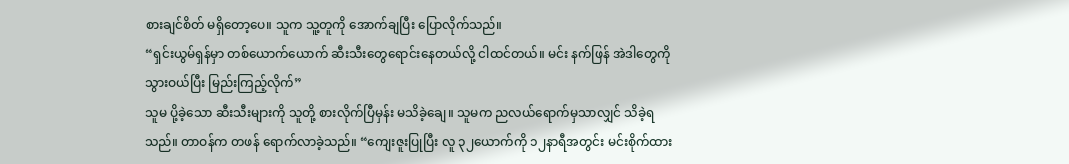စားချင်စိတ် မရှိတော့ပေ။ သူက သူ့တူကို အောက်ချပြီး ပြောလိုက်သည်။
“ရှင်းယွမ်ရှန်မှာ တစ်ယောက်ယောက် ဆီးသီးတွေရောင်းနေတယ်လို့ ငါထင်တယ်။ မင်း နက်ဖြန် အဲဒါတွေကို သွားဝယ်ပြီး မြည်းကြည့်လိုက်”
သူမ ပို့ခဲ့သော ဆီးသီးများကို သူတို့ စားလိုက်ပြီမှန်း မသိခဲ့ချေ။ သူမက ညလယ်ရောက်မှသာလျှင် သိခဲ့ရသည်။ တာဝန်က တဖန် ရောက်လာခဲ့သည်။ “ကျေးဇူးပြုပြီး လူ ၃၂ယောက်ကို ၁၂နာရီအတွင်း မင်းစိုက်ထား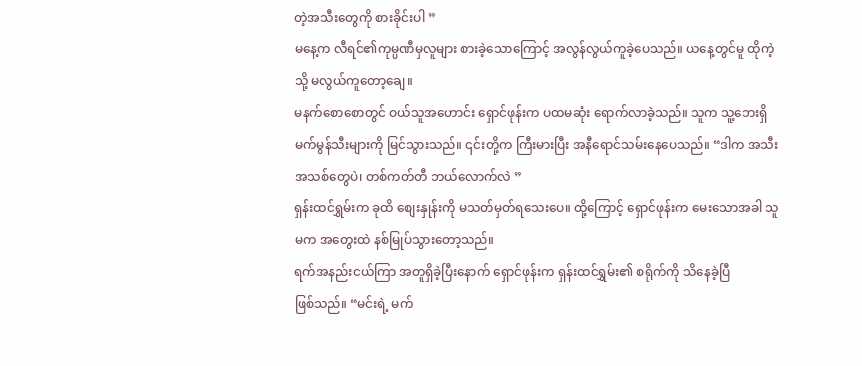တဲ့အသီးတွေကို စားခိုင်းပါ ”
မနေ့က လီရင်၏ကုမ္ပဏီမှလူများ စားခဲ့သောကြောင့် အလွန်လွယ်ကူခဲ့ပေသည်။ ယနေ့တွင်မူ ထိုကဲ့သို့ မလွယ်ကူတော့ချေ။
မနက်စောစောတွင် ဝယ်သူအဟောင်း ရှောင်ဖုန်းက ပထမဆုံး ရောက်လာခဲ့သည်။ သူက သူ့ဘေးရှိ မက်မွန်သီးများကို မြင်သွားသည်။ ၎င်းတို့က ကြီးမားပြီး အနီရောင်သမ်းနေပေသည်။ “ဒါက အသီးအသစ်တွေပဲ၊ တစ်ကတ်တီ ဘယ်လောက်လဲ ”
ရှန်းထင်ရွှမ်းက ခုထိ စျေးနှုန်းကို မသတ်မှတ်ရသေးပေ။ ထို့ကြောင့် ရှောင်ဖုန်းက မေးသောအခါ သူမက အတွေးထဲ နစ်မြုပ်သွားတော့သည်။
ရက်အနည်းငယ်ကြာ အတူရှိခဲ့ပြီးနောက် ရှောင်ဖုန်းက ရှန်းထင်ရွှမ်း၏ စရိုက်ကို သိနေခဲ့ပြီ
ဖြစ်သည်။ “မင်းရဲ့ မက်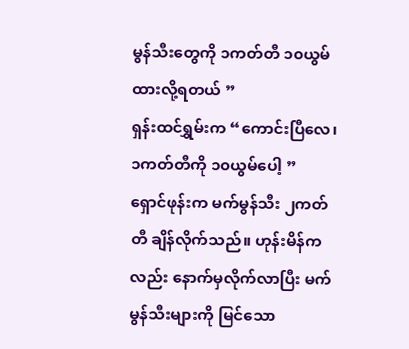မွန်သီးတွေကို ၁ကတ်တီ ၁၀ယွမ် ထားလို့ရတယ် ”
ရှန်းထင်ရွှမ်းက “ကောင်းပြီလေ၊ ၁ကတ်တီကို ၁၀ယွမ်ပေါ့ ”
ရှောင်ဖုန်းက မက်မွန်သီး ၂ကတ်တီ ချိန်လိုက်သည်။ ဟုန်းမိန်ကလည်း နောက်မှလိုက်လာပြီး မက်မွန်သီးများကို မြင်သော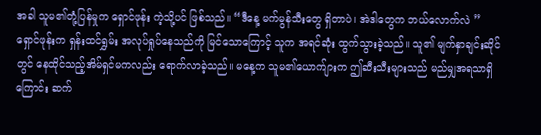အခါ သူမ၏တုံ့ပြန်မှုက ရှောင်ဖုန်း ကဲ့သို့ပင် ဖြစ်သည်။ “ဒီနေ့ မက်မွန်သီးတွေ ရှိတာပဲ၊ အဲဒါတွေက ဘယ်လောက်လဲ ”
ရှောင်ဖုန်းက ရှန်းထင်ရွှမ်း အလုပ်ရှုပ်နေသည်ကို မြင်သောကြောင့် သူက အရင်ဆုံး ထွက်သွားခဲ့သည်။ သူ၏ မျက်နှာချင်းဆိုင်တွင် နေထိုင်သည့်အိမ်ရှင်မကလည်း ရောက်လာခဲ့သည်။ မနေ့က သူမ၏ယောက်ျားက ဤဆီးသီးများသည် မည်မျှအရသာရှိကြောင်း ဆက်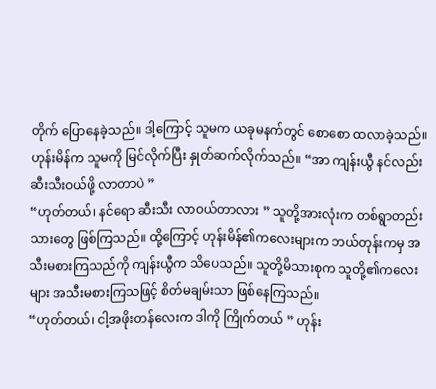တိုက် ပြောနေခဲ့သည်။ ဒါ့ကြောင့် သူမက ယခုမနက်တွင် စောစော ထလာခဲ့သည်။
ဟုန်းမိန်က သူမကို မြင်လိုက်ပြီး နှုတ်ဆက်လိုက်သည်။ “အာ ကျန်းယွီ နင်လည်း ဆီးသီးဝယ်ဖို့ လာတာပဲ ”
“ဟုတ်တယ်၊ နင်ရော ဆီးသီး လာဝယ်တာလား ” သူတို့အားလုံးက တစ်ရွာတည်းသားတွေ ဖြစ်ကြသည်။ ထို့ကြောင့် ဟုန်းမိန်၏ကလေးများက ဘယ်တုန်းကမှ အသီးမစားကြသည်ကို ကျန်းယွီက သိပေသည်။ သူတို့မိသားစုက သူတို့၏ကလေးများ အသီးမစားကြသဖြင့် စိတ်မချမ်းသာ ဖြစ်နေကြသည်။
“ဟုတ်တယ်၊ ငါ့အဖိုးတန်လေးက ဒါကို ကြိုက်တယ် ” ဟုန်း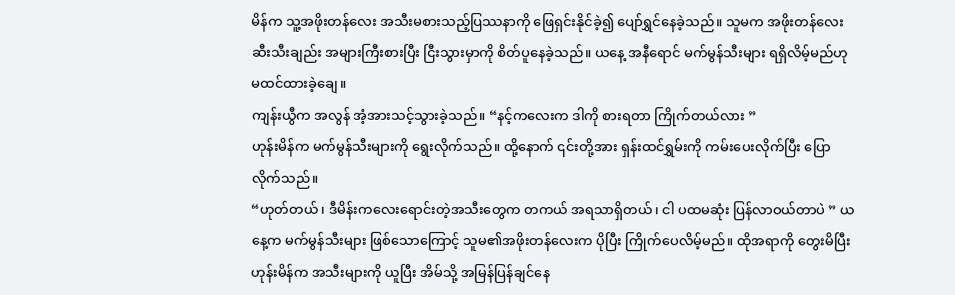မိန်က သူ့အဖိုးတန်လေး အသီးမစားသည့်ပြဿနာကို ဖြေရှင်းနိုင်ခဲ့၍ ပျော်ရွှင်နေခဲ့သည်။ သူမက အဖိုးတန်လေး ဆီးသီးချည်း အများကြီးစားပြီး ငြီးသွားမှာကို စိတ်ပူနေခဲ့သည်။ ယနေ့ အနီရောင် မက်မွန်သီးများ ရရှိလိမ့်မည်ဟု မထင်ထားခဲ့ချေ။
ကျန်းယွီက အလွန် အံ့အားသင့်သွားခဲ့သည်။ “နင့်ကလေးက ဒါကို စားရတာ ကြိုက်တယ်လား ”
ဟုန်းမိန်က မက်မွန်သီးများကို ရွေးလိုက်သည်။ ထို့နောက် ၎င်းတို့အား ရှန်းထင်ရွှမ်းကို ကမ်းပေးလိုက်ပြီး ပြောလိုက်သည်။
“ဟုတ်တယ်၊ ဒီမိန်းကလေးရောင်းတဲ့အသီးတွေက တကယ် အရသာရှိတယ်၊ ငါ ပထမဆုံး ပြန်လာဝယ်တာပဲ ” ယနေ့က မက်မွန်သီးများ ဖြစ်သောကြောင့် သူမ၏အဖိုးတန်လေးက ပိုပြီး ကြိုက်ပေလိမ့်မည်။ ထိုအရာကို တွေးမိပြီး ဟုန်းမိန်က အသီးများကို ယူပြီး အိမ်သို့ အမြန်ပြန်ချင်နေ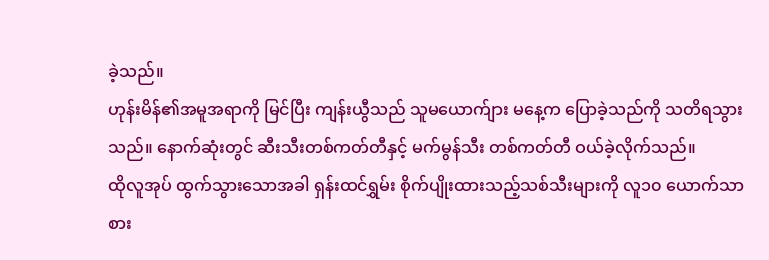ခဲ့သည်။
ဟုန်းမိန်၏အမူအရာကို မြင်ပြီး ကျန်းယွီသည် သူမယောက်ျား မနေ့က ပြောခဲ့သည်ကို သတိရသွားသည်။ နောက်ဆုံးတွင် ဆီးသီးတစ်ကတ်တီနှင့် မက်မွန်သီး တစ်ကတ်တီ ဝယ်ခဲ့လိုက်သည်။
ထိုလူအုပ် ထွက်သွားသောအခါ ရှန်းထင်ရွှမ်း စိုက်ပျိုးထားသည့်သစ်သီးများကို လူ၁၀ ယောက်သာ စား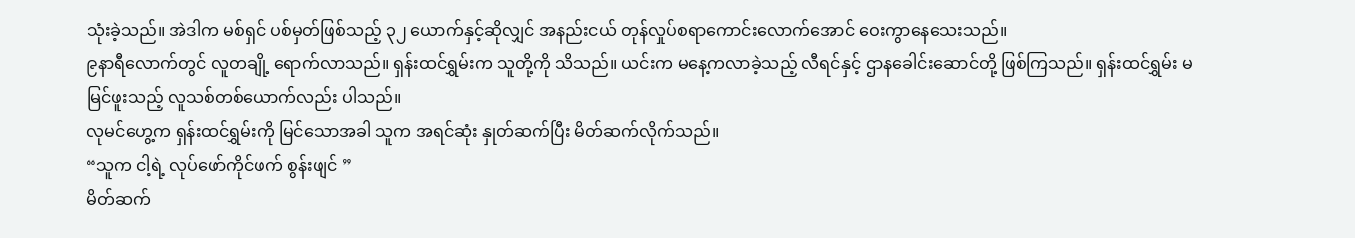သုံးခဲ့သည်။ အဲဒါက မစ်ရှင် ပစ်မှတ်ဖြစ်သည့် ၃၂ ယောက်နှင့်ဆိုလျှင် အနည်းငယ် တုန်လှုပ်စရာကောင်းလောက်အောင် ဝေးကွာနေသေးသည်။
၉နာရီလောက်တွင် လူတချို့ ရောက်လာသည်။ ရှန်းထင်ရွှမ်းက သူတို့ကို သိသည်။ ယင်းက မနေ့ကလာခဲ့သည့် လီရင်နှင့် ဌာနခေါင်းဆောင်တို့ ဖြစ်ကြသည်။ ရှန်းထင်ရွှမ်း မမြင်ဖူးသည့် လူသစ်တစ်ယောက်လည်း ပါသည်။
လုမင်ဟွေ့က ရှန်းထင်ရွှမ်းကို မြင်သောအခါ သူက အရင်ဆုံး နှုတ်ဆက်ပြီး မိတ်ဆက်လိုက်သည်။
“သူက ငါ့ရဲ့ လုပ်ဖော်ကိုင်ဖက် စွန်းဖျင် ”
မိတ်ဆက်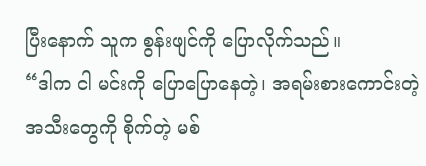ပြီးနောက် သူက စွန်းဖျင်ကို ပြောလိုက်သည်။
“ဒါက ငါ မင်းကို ပြောပြောနေတဲ့၊ အရမ်းစားကောင်းတဲ့ အသီးတွေကို စိုက်တဲ့ မစ်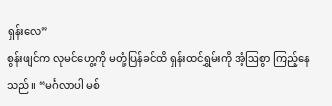ရှန်းလေ”
စွန်းဖျင်က လုမင်ဟွေ့ကို မတုံ့ပြန်ခင်ထိ ရှန်းထင်ရွှမ်းကို အံ့ဩစွာ ကြည့်နေသည်။ “မင်္ဂလာပါ မစ်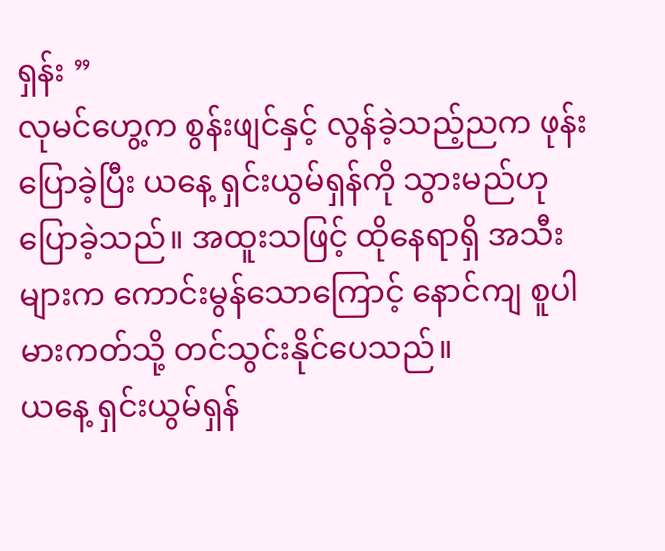ရှန်း ”
လုမင်ဟွေ့က စွန်းဖျင်နှင့် လွန်ခဲ့သည့်ညက ဖုန်းပြောခဲ့ပြီး ယနေ့ ရှင်းယွမ်ရှန်ကို သွားမည်ဟု ပြောခဲ့သည်။ အထူးသဖြင့် ထိုနေရာရှိ အသီးများက ကောင်းမွန်သောကြောင့် နောင်ကျ စူပါမားကတ်သို့ တင်သွင်းနိုင်ပေသည်။
ယနေ့ ရှင်းယွမ်ရှန်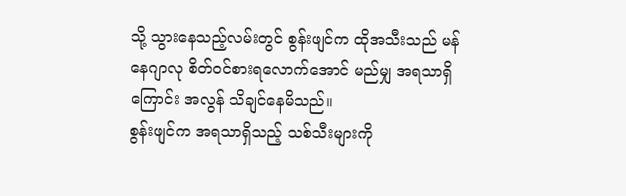သို့ သွားနေသည့်လမ်းတွင် စွန်းဖျင်က ထိုအသီးသည် မန်နေဂျာလု စိတ်ဝင်စားရလောက်အောင် မည်မျှ အရသာရှိကြောင်း အလွန် သိချင်နေမိသည်။
စွန်းဖျင်က အရသာရှိသည့် သစ်သီးများကို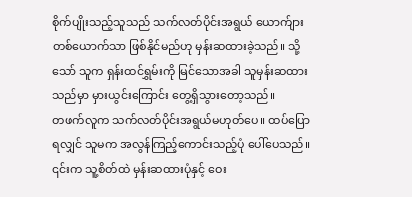စိုက်ပျိုးသည့်သူသည် သက်လတ်ပိုင်းအရွယ် ယောက်ျားတစ်ယောက်သာ ဖြစ်နိုင်မည်ဟု မှန်းဆထားခဲ့သည်။ သို့သော် သူက ရှန်းထင်ရွှမ်းကို မြင်သောအခါ သူမှန်းဆထားသည်မှာ မှားယွင်းကြောင်း တွေ့ရှိသွားတော့သည်။
တဖက်လူက သက်လတ်ပိုင်းအရွယ်မဟုတ်ပေ။ ထပ်ပြောရလျှင် သူမက အလွန်ကြည့်ကောင်းသည့်ပုံ ပေါ်ပေသည်။
၎င်းက သူ့စိတ်ထဲ မှန်းဆထားပုံနှင့် ဝေး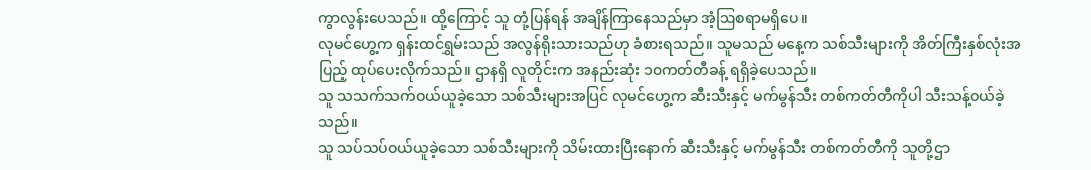ကွာလွန်းပေသည်။ ထို့ကြောင့် သူ တုံ့ပြန်ရန် အချိန်ကြာနေသည်မှာ အံ့ဩစရာမရှိပေ။
လုမင်ဟွေ့က ရှန်းထင်ရွှမ်းသည် အလွန်ရိုးသားသည်ဟု ခံစားရသည်။ သူမသည် မနေ့က သစ်သီးများကို အိတ်ကြီးနှစ်လုံးအပြည့် ထုပ်ပေးလိုက်သည်။ ဌာနရှိ လူတိုင်းက အနည်းဆုံး ၁၀ကတ်တီခန့် ရရှိခဲ့ပေသည်။
သူ သသက်သက်ဝယ်ယူခဲ့သော သစ်သီးများအပြင် လုမင်ဟွေ့က ဆီးသီးနှင့် မက်မွန်သီး တစ်ကတ်တီကိုပါ သီးသန့်ဝယ်ခဲ့သည်။
သူ သပ်သပ်ဝယ်ယူခဲ့သော သစ်သီးများကို သိမ်းထားပြီးနောက် ဆီးသီးနှင့် မက်မွန်သီး တစ်ကတ်တီကို သူတို့ဌာ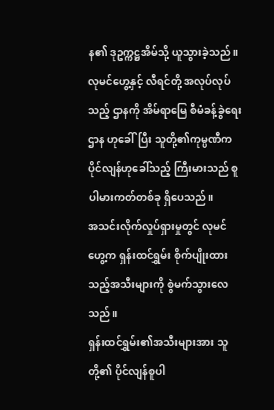န၏ ဒုဥက္ကဋ္ဌအိမ်သို့ ယူသွားခဲ့သည်။
လုမင်ဟွေ့နှင့် လီရင်တို့ အလုပ်လုပ်သည့် ဌာနကို အိမ်ရာမြေ စီမံခန့်ခွဲရေး ဌာန ဟုခေါ်ပြီး သူတို့၏ကုမ္ပဏီက ပိုင်လျန်ဟုခေါ်သည့် ကြီးမားသည် စူပါမားကတ်တစ်ခု ရှိပေသည်။
အသင်းလိုက်လှုပ်ရှားမှုတွင် လုမင်ဟွေ့က ရှန်းထင်ရွှမ်း စိုက်ပျိုးထားသည့်အသီးများကို စွဲမက်သွားလေသည်။
ရှန်းထင်ရွှမ်း၏အသီးများအား သူတို့၏ ပိုင်လျန်စူပါ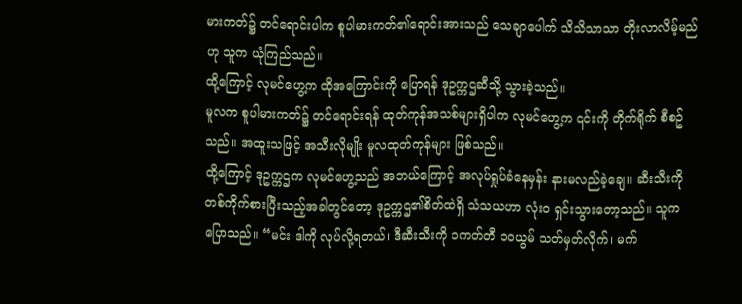မားကတ်၌ တင်ရောင်းပါက စူပါမားကတ်၏ရောင်းအားသည် သေချာပေါက် သိသိသာသာ တိုးလာလိမ့်မည်ဟု သူက ယုံကြည်သည်။
ထို့ကြောင့် လုမင်ဟွေ့က ထိုအကြောင်းကို ပြောရန် ဒုဥက္ကဌဆီသို့ သွားခဲ့သည်။
မူလက စူပါမားကတ်၌ တင်ရောင်းရန် ထုတ်ကုန်အသစ်များရှိပါက လုမင်ဟွေ့က ၎င်းကို တိုက်ရိုက် စီစဥ်သည်။ အထူးသဖြင့် အသီးလိုမျိုး မူလထုတ်ကုန်များ ဖြစ်သည်။
ထို့ကြောင့် ဒုဥက္ကဌက လုမင်ဟွေ့သည် အဘယ်ကြောင့် အလုပ်ရှုပ်ခံနေမှန်း နားမလည်ခဲ့ချေ။ ဆီးသီးကို တစ်ကိုက်စားပြီးသည့်အခါတွင်တော့ ဒုဥက္ကဌ၏စိတ်ထဲရှိ သံသယဟာ လုံးဝ ရှင်းသွားတော့သည်။ သူက ပြောသည်။ “မင်း ဒါကို လုပ်လို့ရတယ်၊ ဒီဆီးသီးကို ၁ကတ်တီ ၁၀ယွမ် သတ်မှတ်လိုက်၊ မက်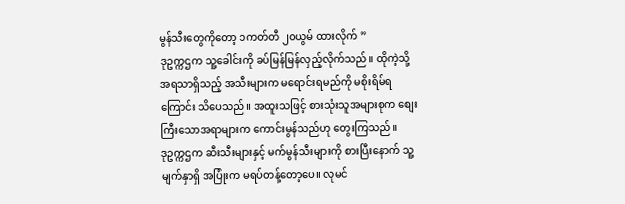မွန်သီးတွေကိုတော့ ၁ကတ်တီ ၂၀ယွမ် ထားလိုက် ”
ဒုဥက္ကဌက သူ့ခေါင်းကို ခပ်မြန်မြန်လှည့်လိုက်သည်။ ထိုကဲ့သို့ အရသာရှိသည့် အသီးများက မရောင်းရမည်ကို မစိုးရိမ်ရကြောင်း သိပေသည်။ အထူးသဖြင့် စားသုံးသူအများစုက စျေးကြီးသောအရာများက ကောင်းမွန်သည်ဟု တွေးကြသည်။
ဒုဥက္ကဌက ဆီးသီးများနှင့် မက်မွန်သီးများကို စားပြီးနောက် သူ့မျက်နှာရှိ အပြုံးက မရပ်တန့်တော့ပေ။ လုမင်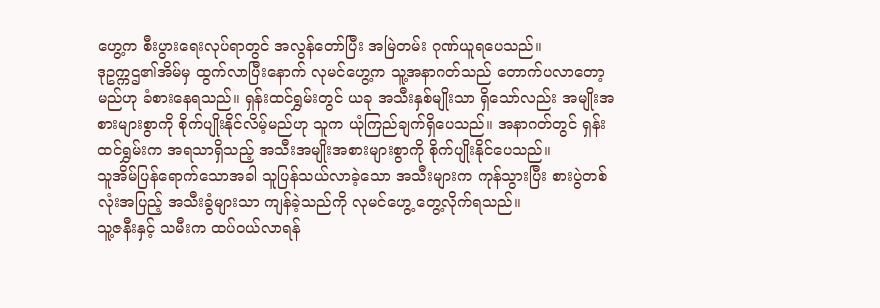ဟွေ့က စီးပွားရေးလုပ်ရာတွင် အလွန်တော်ပြီး အမြဲတမ်း ဂုဏ်ယူရပေသည်။
ဒုဥက္ကဌ၏အိမ်မှ ထွက်လာပြီးနောက် လုမင်ဟွေ့က သူ့အနာဂတ်သည် တောက်ပလာတော့မည်ဟု ခံစားနေရသည်။ ရှန်းထင်ရွှမ်းတွင် ယခု အသီးနှစ်မျိုးသာ ရှိသော်လည်း အမျိုးအစားများစွာကို စိုက်ပျိုးနိုင်လိမ့်မည်ဟု သူက ယုံကြည်ချက်ရှိပေသည်။ အနာဂတ်တွင် ရှန်းထင်ရွှမ်းက အရသာရှိသည့် အသီးအမျိုးအစားများစွာကို စိုက်ပျိုးနိုင်ပေသည်။
သူအိမ်ပြန်ရောက်သောအခါ သူပြန်သယ်လာခဲ့သော အသီးများက ကုန်သွားပြီး စားပွဲတစ်လုံးအပြည့် အသီးခွံများသာ ကျန်ခဲ့သည်ကို လုမင်ဟွေ့ တွေ့လိုက်ရသည်။
သူ့ဇနီးနှင့် သမီးက ထပ်ဝယ်လာရန်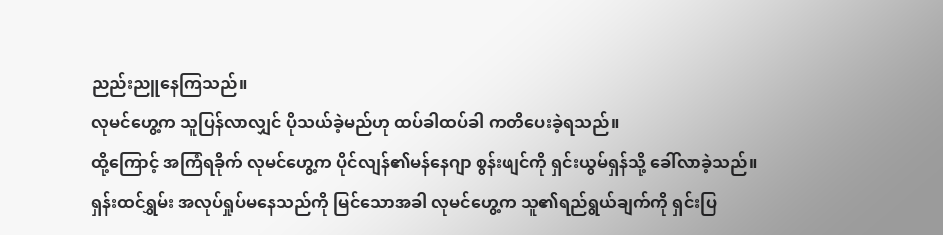ညည်းညူနေကြသည်။
လုမင်ဟွေ့က သူပြန်လာလျှင် ပိုသယ်ခဲ့မည်ဟု ထပ်ခါထပ်ခါ ကတိပေးခဲ့ရသည်။
ထို့ကြောင့် အကြံရခိုက် လုမင်ဟွေ့က ပိုင်လျန်၏မန်နေဂျာ စွန်းဖျင်ကို ရှင်းယွမ်ရှန်သို့ ခေါ်လာခဲ့သည်။
ရှန်းထင်ရွှမ်း အလုပ်ရှုပ်မနေသည်ကို မြင်သောအခါ လုမင်ဟွေ့က သူ၏ရည်ရွယ်ချက်ကို ရှင်းပြ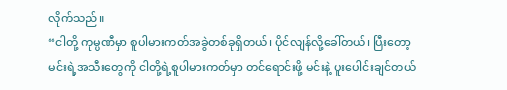လိုက်သည်။
“ငါတို့ ကုမ္ပဏီမှာ စူပါမားကတ်အခွဲတစ်ခုရှိတယ်၊ ပိုင်လျန်လို့ခေါ်တယ်၊ ပြီးတော့ မင်းရဲ့အသီးတွေကို ငါတို့ရဲ့စူပါမားကတ်မှာ တင်ရောင်းဖို့ မင်းနဲ့ ပူးပေါင်းချင်တယ်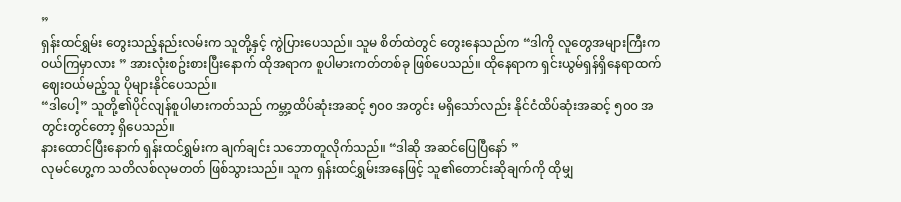”
ရှန်းထင်ရွှမ်း တွေးသည့်နည်းလမ်းက သူတို့နှင့် ကွဲပြားပေသည်။ သူမ စိတ်ထဲတွင် တွေးနေသည်က “ဒါကို လူတွေအများကြီးက ဝယ်ကြမှာလား ” အားလုံးစဥ်းစားပြီးနောက် ထိုအရာက စူပါမားကတ်တစ်ခု ဖြစ်ပေသည်။ ထိုနေရာက ရှင်းယွမ်ရှန်ရှိနေရာထက် ဈေးဝယ်မည့်သူ ပိုများနိုင်ပေသည်။
“ဒါပေါ့” သူတို့၏ပိုင်လျန်စူပါမားကတ်သည် ကမ္ဘာ့ထိပ်ဆုံးအဆင့် ၅၀၀ အတွင်း မရှိသော်လည်း နိုင်ငံထိပ်ဆုံးအဆင့် ၅၀၀ အတွင်းတွင်တော့ ရှိပေသည်။
နားထောင်ပြီးနောက် ရှန်းထင်ရွှမ်းက ချက်ချင်း သဘောတူလိုက်သည်။ “ဒါဆို အဆင်ပြေပြီနော် ”
လုမင်ဟွေ့က သတိလစ်လုမတတ် ဖြစ်သွားသည်။ သူက ရှန်းထင်ရွှမ်းအနေဖြင့် သူ၏တောင်းဆိုချက်ကို ထိုမျှ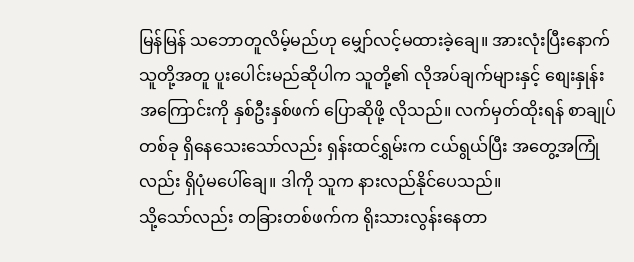မြန်မြန် သဘောတူလိမ့်မည်ဟု မျှော်လင့်မထားခဲ့ချေ။ အားလုံးပြီးနောက် သူတို့အတူ ပူးပေါင်းမည်ဆိုပါက သူတို့၏ လိုအပ်ချက်များနှင့် စျေးနှုန်းအကြောင်းကို နှစ်ဦးနှစ်ဖက် ပြောဆိုဖို့ လိုသည်။ လက်မှတ်ထိုးရန် စာချုပ်တစ်ခု ရှိနေသေးသော်လည်း ရှန်းထင်ရွှမ်းက ငယ်ရွယ်ပြီး အတွေ့အကြုံလည်း ရှိပုံမပေါ်ချေ။ ဒါကို သူက နားလည်နိုင်ပေသည်။
သို့သော်လည်း တခြားတစ်ဖက်က ရိုးသားလွန်းနေတာ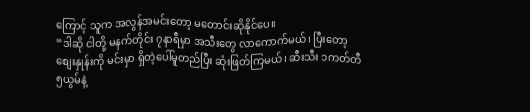ကြောင့် သူက အလွန်အမင်းတော့ မတောင်းဆိုနိုင်ပေ။
“ဒါဆို ငါတို့ မနက်တိုင်း ၇နာရီမှာ အသီးတွေ လာကောက်မယ်၊ ပြီးတော့ စျေးနှုန်းကို မင်းမှာ ရှိတဲ့ပေါ်မူတည်ပြီး ဆုံးဖြတ်ကြမယ်၊ ဆီးသီး ၁ကတ်တီ ၅ယွမ်နဲ့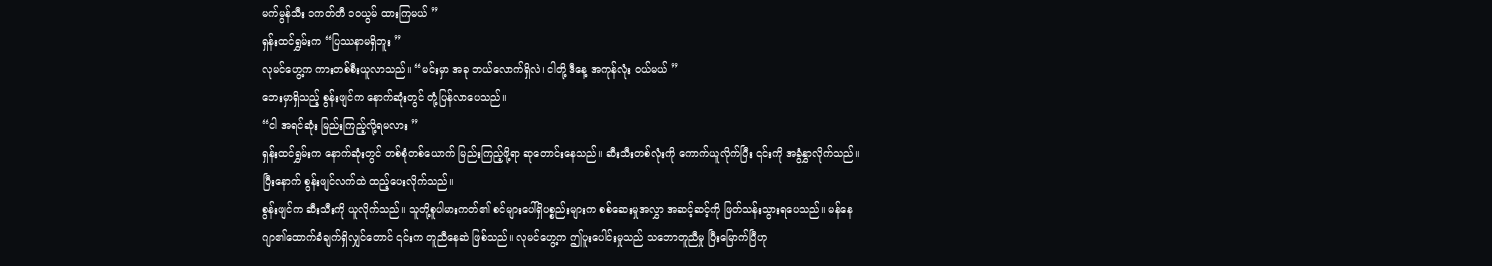မက်မွန်သီး ၁ကတ်တီ ၁၀ယွမ် ထားကြမယ် ”
ရှန်းထင်ရွှမ်းက “ပြဿနာမရှိဘူး ”
လုမင်ဟွေ့က ကားတစ်စီးယူလာသည်။ “မင်းမှာ အခု ဘယ်လောက်ရှိလဲ၊ ငါတို့ ဒီနေ့ အကုန်လုံး ဝယ်မယ် ”
ဘေးမှာရှိသည့် စွန်းဖျင်က နောက်ဆုံးတွင် တုံ့ပြန်လာပေသည်။
“ငါ အရင်ဆုံး မြည်းကြည့်လို့ရမလား ”
ရှန်းထင်ရွှမ်းက နောက်ဆုံးတွင် တစ်စုံတစ်ယောက် မြည်းကြည့်ဖို့ရာ ဆုတောင်းနေသည်။ ဆီးသီးတစ်လုံးကို ကောက်ယူလိုက်ပြီး ၎င်းကို အခွံနွှာလိုက်သည်။ ပြီးနောက် စွန်းဖျင်လက်ထဲ ထည့်ပေးလိုက်သည်။
စွန်းဖျင်က ဆီးသီးကို ယူလိုက်သည်။ သူတို့စူပါမားကတ်၏ စင်များပေါ်ရှိပစ္စည်းများက စစ်ဆေးမှုအလွှာ အဆင့်ဆင့်ကို ဖြတ်သန်းသွားရပေသည်။ မန်နေဂျာ၏ထောက်ခံချက်ရှိလျှင်တောင် ၎င်းက တူညီနေဆဲ ဖြစ်သည်။ လုမင်ဟွေ့က ဤပူးပေါင်းမှုသည် သဘောတူညီမှု ပြီးမြောက်ပြီဟု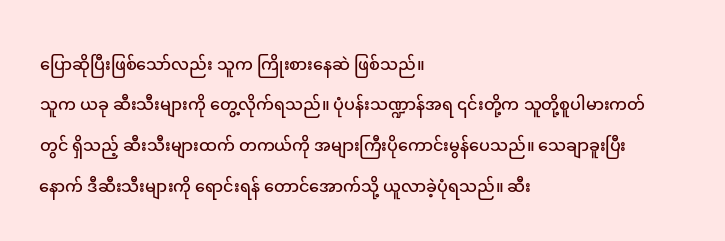ပြောဆိုပြီးဖြစ်သော်လည်း သူက ကြိုးစားနေဆဲ ဖြစ်သည်။
သူက ယခု ဆီးသီးများကို တွေ့လိုက်ရသည်။ ပုံပန်းသဏ္ဍာန်အရ ၎င်းတို့က သူတို့စူပါမားကတ်တွင် ရှိသည့် ဆီးသီးများထက် တကယ်ကို အများကြီးပိုကောင်းမွန်ပေသည်။ သေချာခူးပြီးနောက် ဒီဆီးသီးများကို ရောင်းရန် တောင်အောက်သို့ ယူလာခဲ့ပုံရသည်။ ဆီး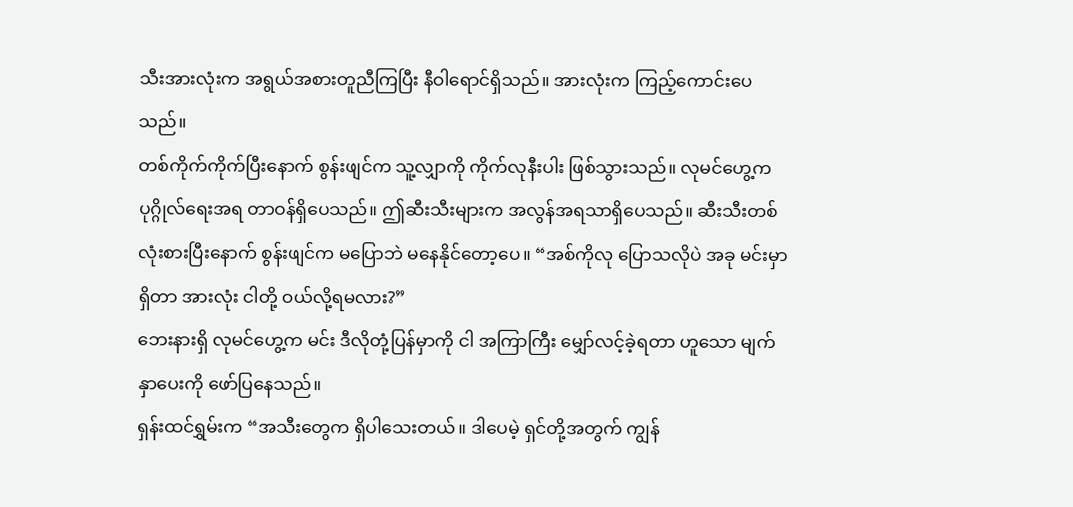သီးအားလုံးက အရွယ်အစားတူညီကြပြီး နီဝါရောင်ရှိသည်။ အားလုံးက ကြည့်ကောင်းပေသည်။
တစ်ကိုက်ကိုက်ပြီးနောက် စွန်းဖျင်က သူ့လျှာကို ကိုက်လုနီးပါး ဖြစ်သွားသည်။ လုမင်ဟွေ့က ပုဂ္ဂိုလ်ရေးအရ တာဝန်ရှိပေသည်။ ဤဆီးသီးများက အလွန်အရသာရှိပေသည်။ ဆီးသီးတစ်လုံးစားပြီးနောက် စွန်းဖျင်က မပြောဘဲ မနေနိုင်တော့ပေ။ “အစ်ကိုလု ပြောသလိုပဲ အခု မင်းမှာရှိတာ အားလုံး ငါတို့ ဝယ်လို့ရမလား?”
ဘေးနားရှိ လုမင်ဟွေ့က မင်း ဒီလိုတုံ့ပြန်မှာကို ငါ အကြာကြီး မျှော်လင့်ခဲ့ရတာ ဟူသော မျက်နှာပေးကို ဖော်ပြနေသည်။
ရှန်းထင်ရွှမ်းက “အသီးတွေက ရှိပါသေးတယ်။ ဒါပေမဲ့ ရှင်တို့အတွက် ကျွန်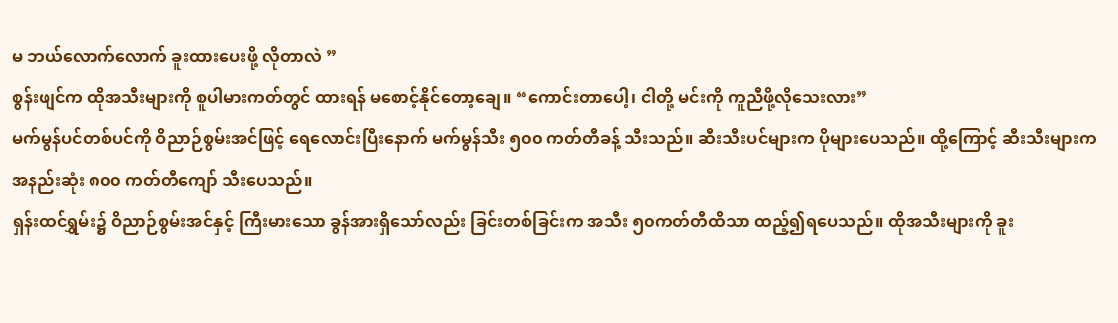မ ဘယ်လောက်လောက် ခူးထားပေးဖို့ လိုတာလဲ ”
စွန်းဖျင်က ထိုအသီးများကို စူပါမားကတ်တွင် ထားရန် မစောင့်နိုင်တော့ချေ။ “ကောင်းတာပေါ့၊ ငါတို့ မင်းကို ကူညီဖို့လိုသေးလား”
မက်မွန်ပင်တစ်ပင်ကို ဝိညာဉ်စွမ်းအင်ဖြင့် ရေလောင်းပြီးနောက် မက်မွန်သီး ၅၀၀ ကတ်တီခန့် သီးသည်။ ဆီးသီးပင်များက ပိုများပေသည်။ ထို့ကြောင့် ဆီးသီးများက အနည်းဆုံး ၈၀၀ ကတ်တီကျော် သီးပေသည်။
ရှန်းထင်ရွှမ်း၌ ဝိညာဉ်စွမ်းအင်နှင့် ကြီးမားသော ခွန်အားရှိသော်လည်း ခြင်းတစ်ခြင်းက အသီး ၅၀ကတ်တီထိသာ ထည့်၍ရပေသည်။ ထိုအသီးများကို ခူး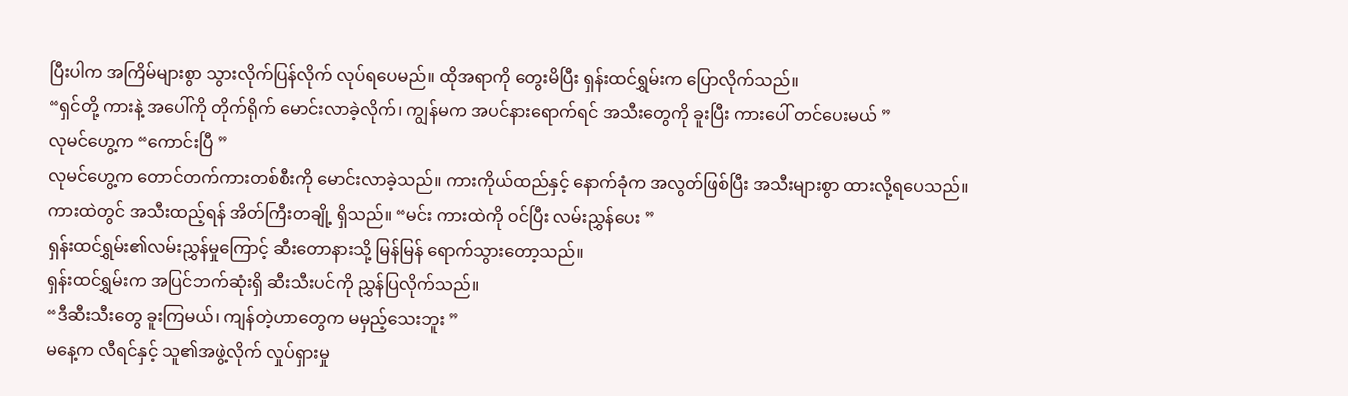ပြီးပါက အကြိမ်များစွာ သွားလိုက်ပြန်လိုက် လုပ်ရပေမည်။ ထိုအရာကို တွေးမိပြီး ရှန်းထင်ရွှမ်းက ပြောလိုက်သည်။
“ရှင်တို့ ကားနဲ့ အပေါ်ကို တိုက်ရိုက် မောင်းလာခဲ့လိုက်၊ ကျွန်မက အပင်နားရောက်ရင် အသီးတွေကို ခူးပြီး ကားပေါ် တင်ပေးမယ် ”
လုမင်ဟွေ့က “ကောင်းပြီ ”
လုမင်ဟွေ့က တောင်တက်ကားတစ်စီးကို မောင်းလာခဲ့သည်။ ကားကိုယ်ထည်နှင့် နောက်ခုံက အလွတ်ဖြစ်ပြီး အသီးများစွာ ထားလို့ရပေသည်။
ကားထဲတွင် အသီးထည့်ရန် အိတ်ကြီးတချို့ ရှိသည်။ “မင်း ကားထဲကို ဝင်ပြီး လမ်းညွှန်ပေး ”
ရှန်းထင်ရွှမ်း၏လမ်းညွှန်မှုကြောင့် ဆီးတောနားသို့ မြန်မြန် ရောက်သွားတော့သည်။
ရှန်းထင်ရွှမ်းက အပြင်ဘက်ဆုံးရှိ ဆီးသီးပင်ကို ညွှန်ပြလိုက်သည်။
“ဒီဆီးသီးတွေ ခူးကြမယ်၊ ကျန်တဲ့ဟာတွေက မမှည့်သေးဘူး ”
မနေ့က လီရင်နှင့် သူ၏အဖွဲ့လိုက် လှုပ်ရှားမှု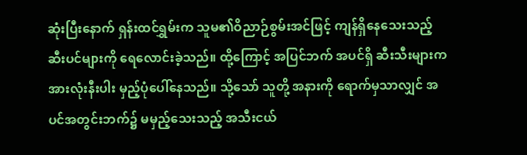ဆုံးပြီးနောက် ရှန်းထင်ရွှမ်းက သူမ၏ဝိညာဉ်စွမ်းအင်ဖြင့် ကျန်ရှိနေသေးသည့် ဆီးပင်များကို ရေလောင်းခဲ့သည်။ ထို့ကြောင့် အပြင်ဘက် အပင်ရှိ ဆီးသီးများက အားလုံးနီးပါး မှည့်ပုံပေါ်နေသည်။ သို့သော် သူတို့ အနားကို ရောက်မှသာလျှင် အပင်အတွင်းဘက်၌ မမှည့်သေးသည့် အသီးငယ်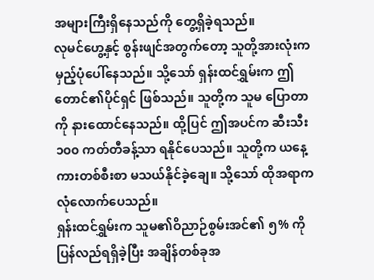အများကြီးရှိနေသည်ကို တွေ့ရှိခဲ့ရသည်။
လုမင်ဟွေ့နှင့် စွန်းဖျင်အတွက်တော့ သူတို့အားလုံးက မှည့်ပုံပေါ်နေသည်။ သို့သော် ရှန်းထင်ရွှမ်းက ဤတောင်၏ပိုင်ရှင် ဖြစ်သည်။ သူတို့က သူမ ပြောတာကို နားထောင်နေသည်။ ထို့ပြင် ဤအပင်က ဆီးသီး ၁၀၀ ကတ်တီခန့်သာ ရနိုင်ပေသည်။ သူတို့က ယနေ့ ကားတစ်စီးစာ မသယ်နိုင်ခဲ့ချေ။ သို့သော် ထိုအရာက လုံလောက်ပေသည်။
ရှန်းထင်ရွှမ်းက သူမ၏ဝိညာဉ်စွမ်းအင်၏ ၅% ကို ပြန်လည်ရရှိခဲ့ပြီး အချိန်တစ်ခုအ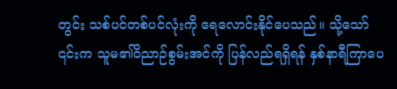တွင်း သစ်ပင်တစ်ပင်လုံးကို ရေလောင်းနိုင်ပေသည်။ သို့သော် ၎င်းက သူမ၏ဝိညာဉ်စွမ်းအင်ကို ပြန်လည်ရရှိရန် နှစ်နာရီကြာပေ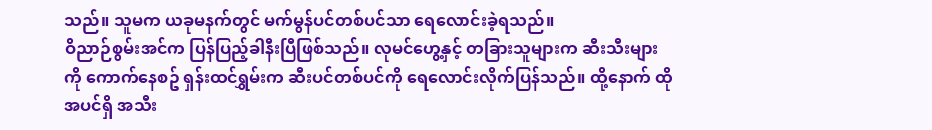သည်။ သူမက ယခုမနက်တွင် မက်မွန်ပင်တစ်ပင်သာ ရေလောင်းခဲ့ရသည်။
ဝိညာဉ်စွမ်းအင်က ပြန်ပြည့်ခါနီးပြီဖြစ်သည်။ လုမင်ဟွေ့နှင့် တခြားသူများက ဆီးသီးများကို ကောက်နေစဥ် ရှန်းထင်ရွှမ်းက ဆီးပင်တစ်ပင်ကို ရေလောင်းလိုက်ပြန်သည်။ ထို့နောက် ထိုအပင်ရှိ အသီး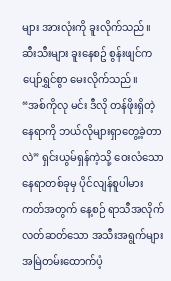များ အားလုံးကို ခူးလိုက်သည်။
ဆီးသီးများ ခူးနေစဥ် စွန်းဖျင်က ပျော်ရွှင်စွာ မေးလိုက်သည်။ “အစ်ကိုလု မင်း ဒီလို တန်ဖိုးရှိတဲ့နေရာကို ဘယ်လိုများရှာတွေ့ခဲ့တာလဲ” ရှင်းယွမ်ရှန်ကဲ့သို့ ဝေးလံသောနေရာတစ်ခုမှ ပိုင်လျန်စူပါမားကတ်အတွက် နေ့စဉ် ရာသီအလိုက် လတ်ဆတ်သော အသီးအရွက်များ အမြဲတမ်းထောက်ပံ့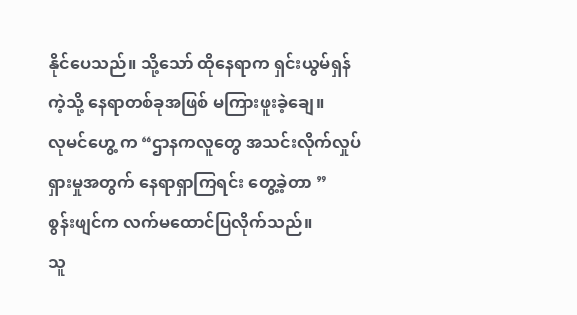နိုင်ပေသည်။ သို့သော် ထိုနေရာက ရှင်းယွမ်ရှန်ကဲ့သို့ နေရာတစ်ခုအဖြစ် မကြားဖူးခဲ့ချေ။
လုမင်ဟွေ့ က “ဌာနကလူတွေ အသင်းလိုက်လှုပ်ရှားမှုအတွက် နေရာရှာကြရင်း တွေ့ခဲ့တာ ”
စွန်းဖျင်က လက်မထောင်ပြလိုက်သည်။
သူ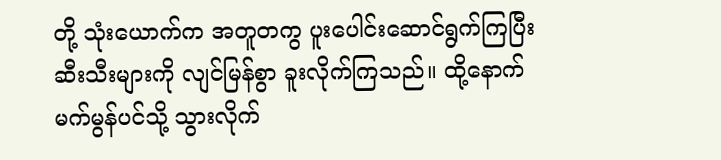တို့ သုံးယောက်က အတူတကွ ပူးပေါင်းဆောင်ရွက်ကြပြီး ဆီးသီးများကို လျင်မြန်စွာ ခူးလိုက်ကြသည်။ ထို့နောက် မက်မွန်ပင်သို့ သွားလိုက်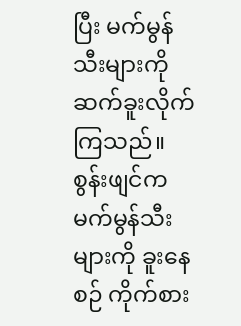ပြီး မက်မွန်သီးများကို ဆက်ခူးလိုက်ကြသည်။
စွန်းဖျင်က မက်မွန်သီးများကို ခူးနေစဉ် ကိုက်စား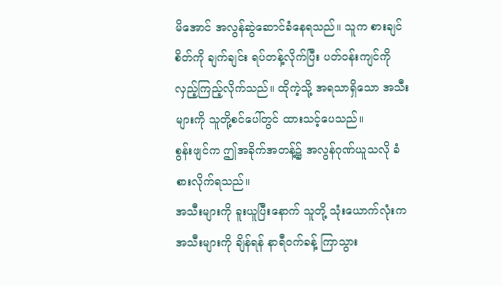မိအောင် အလွန်ဆွဲဆောင်ခံနေရသည်။ သူက စားချင်စိတ်ကို ချက်ချင်း ရပ်တန့်လိုက်ပြီး ပတ်ဝန်းကျင်ကို လှည့်ကြည့်လိုက်သည်။ ထိုကဲ့သို့ အရသာရှိသော အသီးများကို သူတို့စင်ပေါ်တွင် ထားသင့်ပေသည်။
စွန်းဖျင်က ဤအခိုက်အတန့်၌ အလွန်ဂုဏ်ယူသလို ခံစားလိုက်ရသည်။
အသီးများကို ခူးယူပြီးနောက် သူတို့ သုံးယောက်လုံးက အသီးများကို ချိန်ရန် နာရီဝက်ခန့် ကြာသွား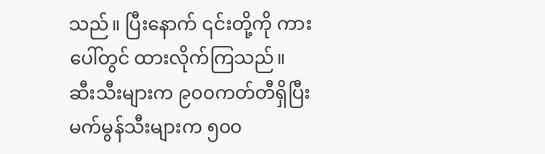သည်။ ပြီးနောက် ၎င်းတို့ကို ကားပေါ်တွင် ထားလိုက်ကြသည်။
ဆီးသီးများက ၉၀၀ကတ်တီရှိပြီး မက်မွန်သီးများက ၅၀၀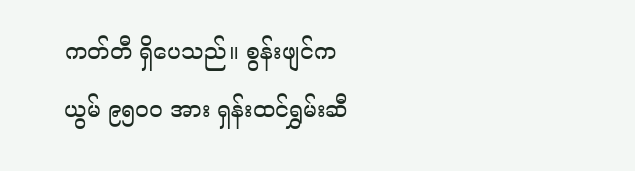ကတ်တီ ရှိပေသည်။ စွန်းဖျင်က ယွမ် ၉၅၀၀ အား ရှန်းထင်ရွှမ်းဆီ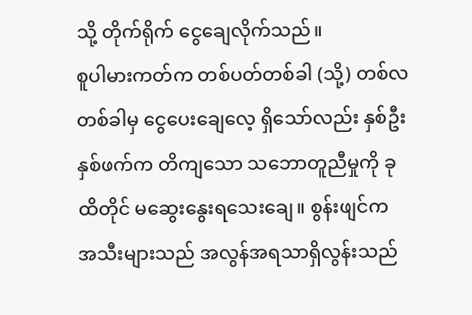သို့ တိုက်ရိုက် ငွေချေလိုက်သည်။
စူပါမားကတ်က တစ်ပတ်တစ်ခါ (သို့) တစ်လတစ်ခါမှ ငွေပေးချေလေ့ ရှိသော်လည်း နှစ်ဦးနှစ်ဖက်က တိကျသော သဘောတူညီမှုကို ခုထိတိုင် မဆွေးနွေးရသေးချေ။ စွန်းဖျင်က အသီးများသည် အလွန်အရသာရှိလွန်းသည်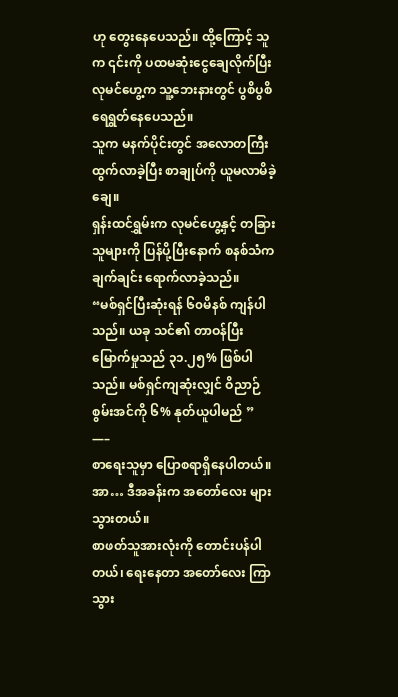ဟု တွေးနေပေသည်။ ထို့ကြောင့် သူက ၎င်းကို ပထမဆုံးငွေချေလိုက်ပြီး လုမင်ဟွေ့က သူ့ဘေးနားတွင် ပွစိပွစိရေရွတ်နေပေသည်။
သူက မနက်ပိုင်းတွင် အလောတကြီး ထွက်လာခဲ့ပြီး စာချုပ်ကို ယူမလာမိခဲ့ချေ။
ရှန်းထင်ရွှမ်းက လုမင်ဟွေ့နှင့် တခြားသူများကို ပြန်ပို့ပြီးနောက် စနစ်သံက ချက်ချင်း ရောက်လာခဲ့သည်။
“မစ်ရှင်ပြီးဆုံးရန် ၆၀မိနစ် ကျန်ပါသည်။ ယခု သင်၏ တာဝန်ပြီးမြောက်မှုသည် ၃၁.၂၅% ဖြစ်ပါသည်။ မစ်ရှင်ကျဆုံးလျှင် ဝိညာဉ်စွမ်းအင်ကို ၆% နုတ်ယူပါမည် ”
—–
စာရေးသူမှာ ပြောစရာရှိနေပါတယ်။
အာ… ဒီအခန်းက အတော်လေး များသွားတယ်။
စာဖတ်သူအားလုံးကို တောင်းပန်ပါတယ်၊ ရေးနေတာ အတော်လေး ကြာသွား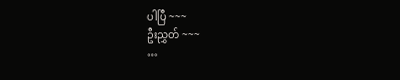ပါပြီ ~~~
ဦးညွှတ် ~~~
…